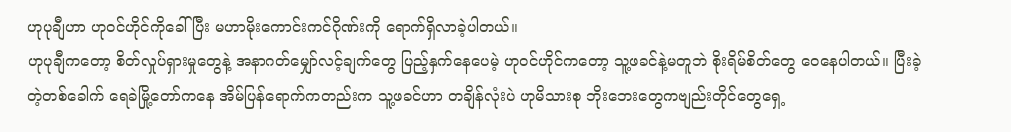ဟုပုချီဟာ ဟုဝင်ဟိုင်ကိုခေါ်ပြီး မဟာမိုးကောင်းကင်ဂိုဏ်းကို ရောက်ရှိလာခဲ့ပါတယ်။
ဟုပုချီကတော့ စိတ်လှုပ်ရှားမှုတွေနဲ့ အနာဂတ်မျှော်လင့်ချက်တွေ ပြည့်နှက်နေပေမဲ့ ဟုဝင်ဟိုင်ကတော့ သူ့ဖခင်နဲ့မတူဘဲ စိုးရိမ်စိတ်တွေ ဝေနေပါတယ်။ ပြီးခဲ့တဲ့တစ်ခေါက် ရေခဲမြို့တော်ကနေ အိမ်ပြန်ရောက်ကတည်းက သူ့ဖခင်ဟာ တချိန်လုံးပဲ ဟုမိသားစု ဘိုးဘေးတွေကဗျည်းတိုင်တွေရှေ့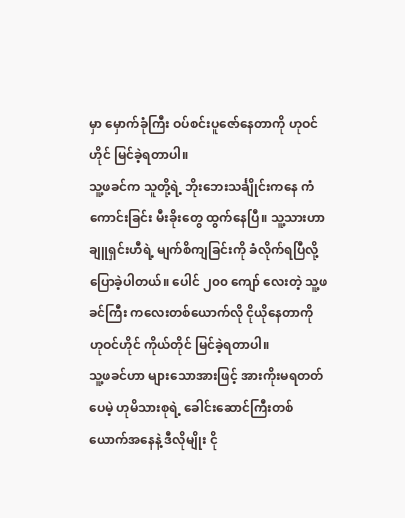မှာ မှောက်ခုံကြီး ဝပ်စင်းပူဇော်နေတာကို ဟုဝင်ဟိုင် မြင်ခဲ့ရတာပါ။
သူ့ဖခင်က သူတို့ရဲ့ ဘိုးဘေးသင်္ချိုင်းကနေ ကံကောင်းခြင်း မီးခိုးတွေ ထွက်နေပြီ။ သူ့သားဟာ ချူရှင်းဟီရဲ့ မျက်စိကျခြင်းကို ခံလိုက်ရပြီလို့ ပြောခဲ့ပါတယ်။ ပေါင် ၂၀၀ ကျော် လေးတဲ့ သူ့ဖခင်ကြီး ကလေးတစ်ယောက်လို ငိုယိုနေတာကို ဟုဝင်ဟိုင် ကိုယ်တိုင် မြင်ခဲ့ရတာပါ။
သူ့ဖခင်ဟာ များသောအားဖြင့် အားကိုးမရတတ်ပေမဲ့ ဟုမိသားစုရဲ့ ခေါင်းဆောင်ကြီးတစ်ယောက်အနေနဲ့ ဒီလိုမျိုး ငို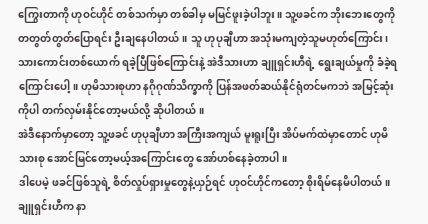ကြွေးတာကို ဟုဝင်ဟိုင် တစ်သက်မှာ တစ်ခါမှ မမြင်ဖူးခဲ့ပါဘူး။ သူ့ဖခင်က ဘိုးဘေးတွေကို တတွတ်တွတ်ပြောရင်း ဦးချနေပါတယ်။ သူ ဟုပုချီဟာ အသုံးမကျတဲ့သူမဟုတ်ကြောင်း၊ သားကောင်းတစ်ယောက် ရခဲ့ပြီဖြစ်ကြောင်းနဲ့ အဲဒီသားဟာ ချူရှင်းဟီရဲ့ ရွေးချယ်မှုကို ခံခဲ့ရကြောင်းပေါ့။ ဟုမိသားစုဟာ နဂိုဂုဏ်သိက္ခာကို ပြန်အဖတ်ဆယ်နိုင်ရုံတင်မကဘဲ အမြင့်ဆုံးကိုပါ တက်လှမ်းနိုင်တော့မယ်လို့ ဆိုပါတယ်။
အဲဒီနောက်မှာတော့ သူ့ဖခင် ဟုပုချီဟာ အကြီးအကျယ် မူးရူးပြီး အိပ်မက်ထဲမှာတောင် ဟုမိသားစု အောင်မြင်တော့မယ့်အကြောင်းတွေ အော်ဟစ်နေခဲ့တာပါ။
ဒါပေမဲ့ ဖခင်ဖြစ်သူရဲ့ စိတ်လှုပ်ရှားမှုတွေနဲ့ယှဉ်ရင် ဟုဝင်ဟိုင်ကတော့ စိုးရိမ်နေမိပါတယ်။ ချူရှင်းဟီက နာ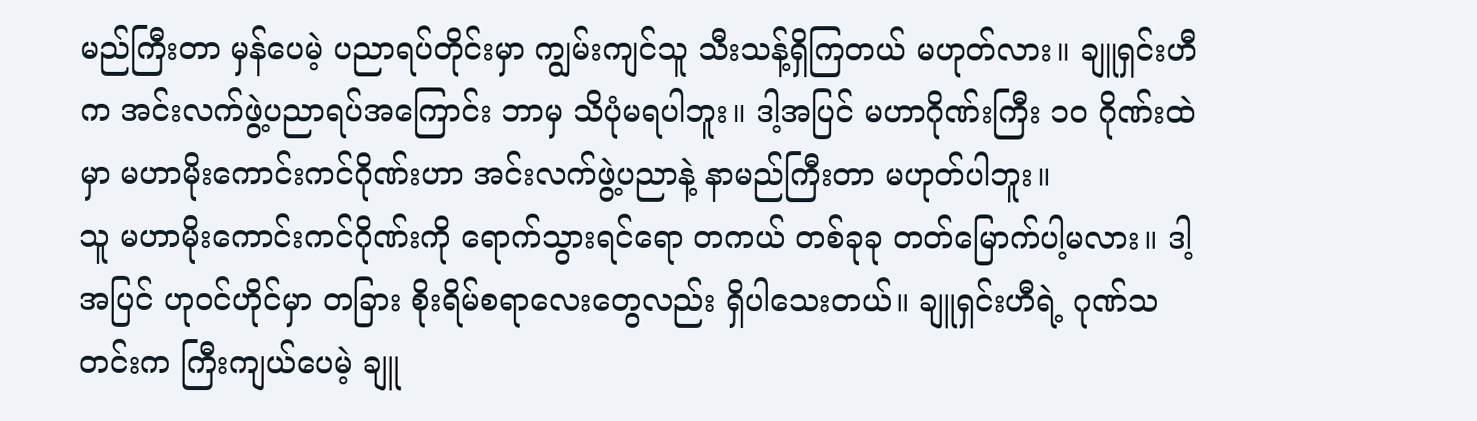မည်ကြီးတာ မှန်ပေမဲ့ ပညာရပ်တိုင်းမှာ ကျွမ်းကျင်သူ သီးသန့်ရှိကြတယ် မဟုတ်လား။ ချူရှင်းဟီက အင်းလက်ဖွဲ့ပညာရပ်အကြောင်း ဘာမှ သိပုံမရပါဘူး။ ဒါ့အပြင် မဟာဂိုဏ်းကြီး ၁၀ ဂိုဏ်းထဲမှာ မဟာမိုးကောင်းကင်ဂိုဏ်းဟာ အင်းလက်ဖွဲ့ပညာနဲ့ နာမည်ကြီးတာ မဟုတ်ပါဘူး။
သူ မဟာမိုးကောင်းကင်ဂိုဏ်းကို ရောက်သွားရင်ရော တကယ် တစ်ခုခု တတ်မြောက်ပါ့မလား။ ဒါ့အပြင် ဟုဝင်ဟိုင်မှာ တခြား စိုးရိမ်စရာလေးတွေလည်း ရှိပါသေးတယ်။ ချူရှင်းဟီရဲ့ ဂုဏ်သတင်းက ကြီးကျယ်ပေမဲ့ ချူ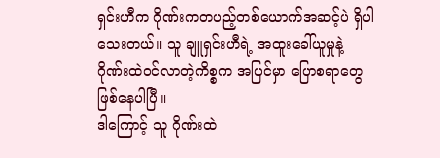ရှင်းဟီက ဂိုဏ်းကတပည့်တစ်ယောက်အဆင့်ပဲ ရှိပါသေးတယ်။ သူ ချူရှင်းဟီရဲ့ အထူးခေါ်ယူမှုနဲ့ ဂိုဏ်းထဲဝင်လာတဲ့ကိစ္စက အပြင်မှာ ပြောစရာတွေ ဖြစ်နေပါပြီ။
ဒါကြောင့် သူ ဂိုဏ်းထဲ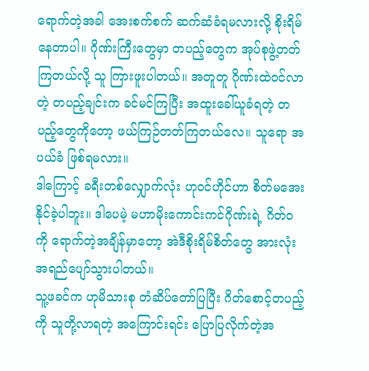ရောက်တဲ့အခါ အေးစက်စက် ဆက်ဆံခံရမလားလို့ စိုးရိမ်နေတာပါ။ ဂိုဏ်းကြီးတွေမှာ တပည့်တွေက အုပ်စုဖွဲ့တတ်ကြတယ်လို့ သူ ကြားဖူးပါတယ်။ အတူတူ ဂိုဏ်းထဲဝင်လာတဲ့ တပည့်ချင်းက ခင်မင်ကြပြီး အထူးခေါ်ယူခံရတဲ့ တပည့်တွေကိုတော့ ဖယ်ကြဉ်တတ်ကြတယ်လေ။ သူရော အပယ်ခံ ဖြစ်ရမလား။
ဒါကြောင့် ခရီးတစ်လျှောက်လုံး ဟုဝင်ဟိုင်ဟာ စိတ်မအေးနိုင်ခဲ့ပါဘူး။ ဒါပေမဲ့ မဟာမိုးကောင်းကင်ဂိုဏ်းရဲ့ ဂိတ်ဝကို ရောက်တဲ့အချိန်မှာတော့ အဲဒီစိုးရိမ်စိတ်တွေ အားလုံး အရည်ပျော်သွားပါတယ်။
သူ့ဖခင်က ဟုမိသားစု တံဆိပ်တော်ပြပြီး ဂိတ်စောင့်တပည့်ကို သူတို့လာရတဲ့ အကြောင်းရင်း ပြောပြလိုက်တဲ့အ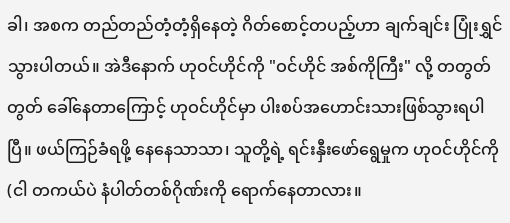ခါ၊ အစက တည်တည်တံ့တံ့ရှိနေတဲ့ ဂိတ်စောင့်တပည့်ဟာ ချက်ချင်း ပြုံးရွှင်သွားပါတယ်။ အဲဒီနောက် ဟုဝင်ဟိုင်ကို "ဝင်ဟိုင် အစ်ကိုကြီး" လို့ တတွတ်တွတ် ခေါ်နေတာကြောင့် ဟုဝင်ဟိုင်မှာ ပါးစပ်အဟောင်းသားဖြစ်သွားရပါပြီ။ ဖယ်ကြဉ်ခံရဖို့ နေနေသာသာ၊ သူတို့ရဲ့ ရင်းနှီးဖော်ရွေမှုက ဟုဝင်ဟိုင်ကို (ငါ တကယ်ပဲ နံပါတ်တစ်ဂိုဏ်းကို ရောက်နေတာလား။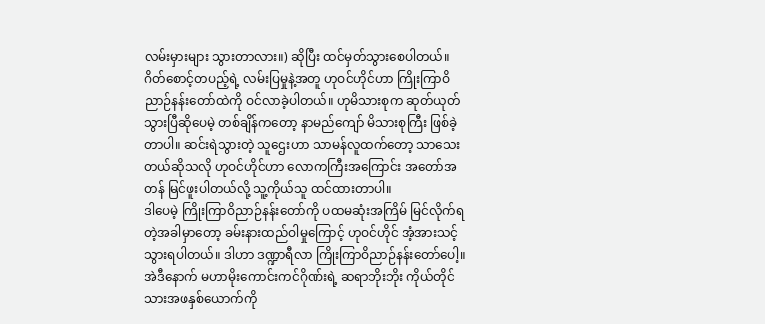လမ်းမှားများ သွားတာလား။) ဆိုပြီး ထင်မှတ်သွားစေပါတယ်။
ဂိတ်စောင့်တပည့်ရဲ့ လမ်းပြမှုနဲ့အတူ ဟုဝင်ဟိုင်ဟာ ကြိုးကြာဝိညာဉ်နန်းတော်ထဲကို ဝင်လာခဲ့ပါတယ်။ ဟုမိသားစုက ဆုတ်ယုတ်သွားပြီဆိုပေမဲ့ တစ်ချိန်ကတော့ နာမည်ကျော် မိသားစုကြီး ဖြစ်ခဲ့တာပါ။ ဆင်းရဲသွားတဲ့ သူဌေးဟာ သာမန်လူထက်တော့ သာသေးတယ်ဆိုသလို ဟုဝင်ဟိုင်ဟာ လောကကြီးအကြောင်း အတော်အတန် မြင်ဖူးပါတယ်လို့ သူ့ကိုယ်သူ ထင်ထားတာပါ။
ဒါပေမဲ့ ကြိုးကြာဝိညာဉ်နန်းတော်ကို ပထမဆုံးအကြိမ် မြင်လိုက်ရတဲ့အခါမှာတော့ ခမ်းနားထည်ဝါမှုကြောင့် ဟုဝင်ဟိုင် အံ့အားသင့်သွားရပါတယ်။ ဒါဟာ ဒဏ္ဍာရီလာ ကြိုးကြာဝိညာဉ်နန်းတော်ပေါ့။
အဲဒီနောက် မဟာမိုးကောင်းကင်ဂိုဏ်းရဲ့ ဆရာဘိုးဘိုး ကိုယ်တိုင် သားအဖနှစ်ယောက်ကို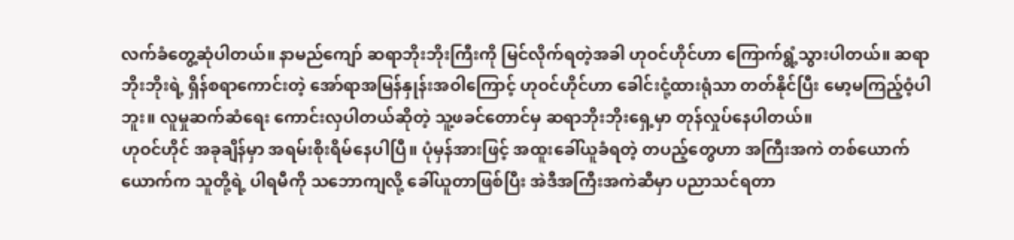လက်ခံတွေ့ဆုံပါတယ်။ နာမည်ကျော် ဆရာဘိုးဘိုးကြီးကို မြင်လိုက်ရတဲ့အခါ ဟုဝင်ဟိုင်ဟာ ကြောက်ရွံ့သွားပါတယ်။ ဆရာဘိုးဘိုးရဲ့ ရှိန်စရာကောင်းတဲ့ အော်ရာအမြန်နှုန်းအဝါကြောင့် ဟုဝင်ဟိုင်ဟာ ခေါင်းငုံ့ထားရုံသာ တတ်နိုင်ပြီး မော့မကြည့်ဝံ့ပါဘူး။ လူမှုဆက်ဆံရေး ကောင်းလှပါတယ်ဆိုတဲ့ သူ့ဖခင်တောင်မှ ဆရာဘိုးဘိုးရှေ့မှာ တုန်လှုပ်နေပါတယ်။
ဟုဝင်ဟိုင် အခုချိန်မှာ အရမ်းစိုးရိမ်နေပါပြီ။ ပုံမှန်အားဖြင့် အထူးခေါ်ယူခံရတဲ့ တပည့်တွေဟာ အကြီးအကဲ တစ်ယောက်ယောက်က သူတို့ရဲ့ ပါရမီကို သဘောကျလို့ ခေါ်ယူတာဖြစ်ပြီး အဲဒီအကြီးအကဲဆီမှာ ပညာသင်ရတာ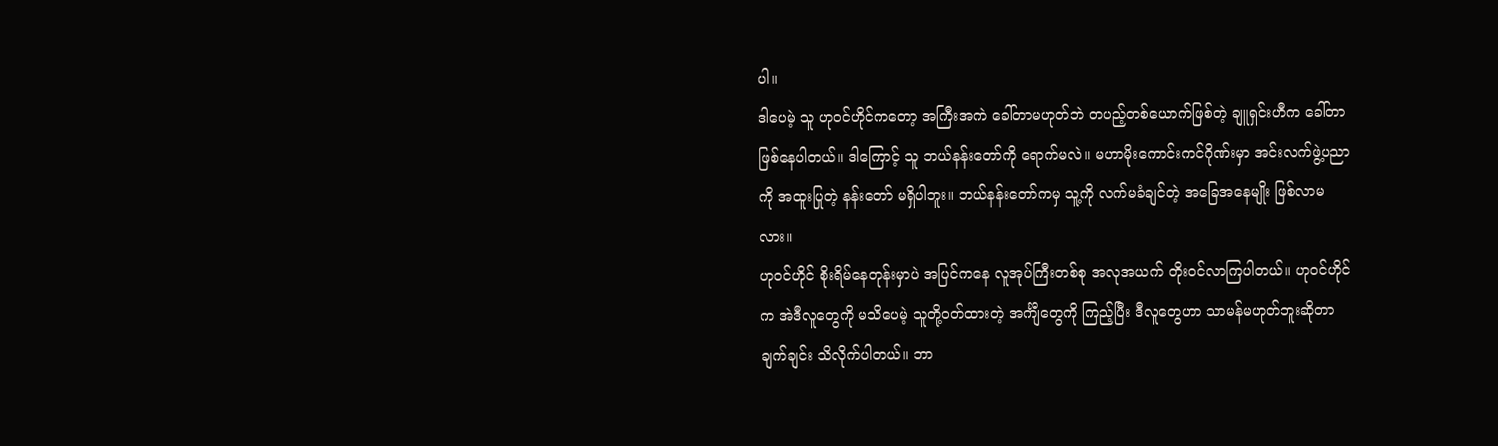ပါ။
ဒါပေမဲ့ သူ ဟုဝင်ဟိုင်ကတော့ အကြီးအကဲ ခေါ်တာမဟုတ်ဘဲ တပည့်တစ်ယောက်ဖြစ်တဲ့ ချူရှင်းဟီက ခေါ်တာ ဖြစ်နေပါတယ်။ ဒါကြောင့် သူ ဘယ်နန်းတော်ကို ရောက်မလဲ။ မဟာမိုးကောင်းကင်ဂိုဏ်းမှာ အင်းလက်ဖွဲ့ပညာကို အထူးပြုတဲ့ နန်းတော် မရှိပါဘူး။ ဘယ်နန်းတော်ကမှ သူ့ကို လက်မခံချင်တဲ့ အခြေအနေမျိုး ဖြစ်လာမလား။
ဟုဝင်ဟိုင် စိုးရိမ်နေတုန်းမှာပဲ အပြင်ကနေ လူအုပ်ကြီးတစ်စု အလုအယက် တိုးဝင်လာကြပါတယ်။ ဟုဝင်ဟိုင်က အဲဒီလူတွေကို မသိပေမဲ့ သူတို့ဝတ်ထားတဲ့ အင်္ကျီတွေကို ကြည့်ပြီး ဒီလူတွေဟာ သာမန်မဟုတ်ဘူးဆိုတာ ချက်ချင်း သိလိုက်ပါတယ်။ ဘာ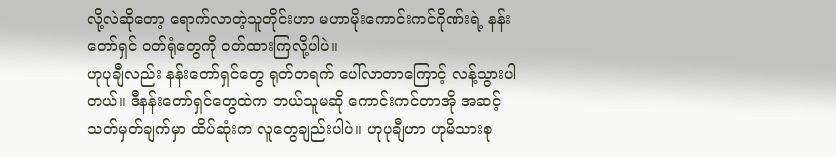လို့လဲဆိုတော့ ရောက်လာတဲ့သူတိုင်းဟာ မဟာမိုးကောင်းကင်ဂိုဏ်းရဲ့ နန်းတော်ရှင် ဝတ်ရုံတွေကို ဝတ်ထားကြလို့ပါပဲ။
ဟုပုချီလည်း နန်းတော်ရှင်တွေ ရုတ်တရက် ပေါ်လာတာကြောင့် လန့်သွားပါတယ်။ ဒီနန်းတော်ရှင်တွေထဲက ဘယ်သူမဆို ကောင်းကင်တာအို အဆင့်သတ်မှတ်ချက်မှာ ထိပ်ဆုံးက လူတွေချည်းပါပဲ။ ဟုပုချီဟာ ဟုမိသားစု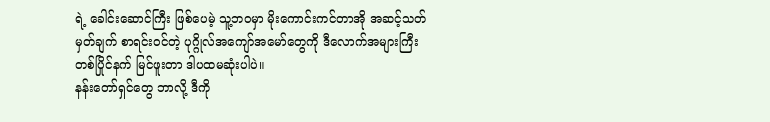ရဲ့ ခေါင်းဆောင်ကြီး ဖြစ်ပေမဲ့ သူ့ဘဝမှာ မိုးကောင်းကင်တာအို အဆင့်သတ်မှတ်ချက် စာရင်းဝင်တဲ့ ပုဂ္ဂိုလ်အကျော်အမော်တွေကို ဒီလောက်အများကြီး တစ်ပြိုင်နက် မြင်ဖူးတာ ဒါပထမဆုံးပါပဲ။
နန်းတော်ရှင်တွေ ဘာလို့ ဒီကို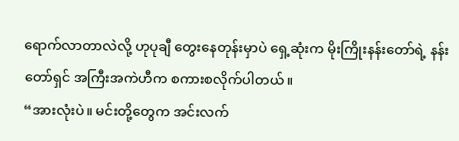ရောက်လာတာလဲလို့ ဟုပုချီ တွေးနေတုန်းမှာပဲ ရှေ့ဆုံးက မိုးကြိုးနန်းတော်ရဲ့ နန်းတော်ရှင် အကြီးအကဲဟီက စကားစလိုက်ပါတယ်။
“အားလုံးပဲ။ မင်းတို့တွေက အင်းလက်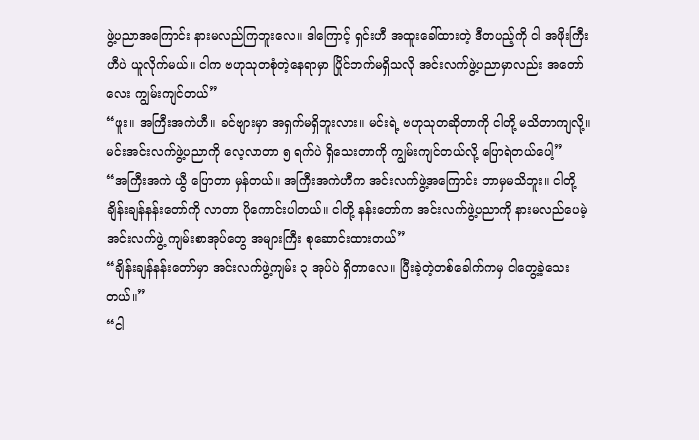ဖွဲ့ပညာအကြောင်း နားမလည်ကြဘူးလေ။ ဒါကြောင့် ရှင်းဟီ အထူးခေါ်ထားတဲ့ ဒီတပည့်ကို ငါ အဖိုးကြီးဟီပဲ ယူလိုက်မယ်။ ငါက ဗဟုသုတစုံတဲ့နေရာမှာ ပြိုင်ဘက်မရှိသလို အင်းလက်ဖွဲ့ပညာမှာလည်း အတော်လေး ကျွမ်းကျင်တယ်”
“ဖူး။ အကြီးအကဲဟီ။ ခင်ဗျားမှာ အရှက်မရှိဘူးလား။ မင်းရဲ့ ဗဟုသုတဆိုတာကို ငါတို့ မသိတာကျလို့။ မင်းအင်းလက်ဖွဲ့ပညာကို လေ့လာတာ ၅ ရက်ပဲ ရှိသေးတာကို ကျွမ်းကျင်တယ်လို့ ပြောရဲတယ်ပေါ့”
“အကြီးအကဲ ယွီ ပြောတာ မှန်တယ်။ အကြီးအကဲဟီက အင်းလက်ဖွဲ့အကြောင်း ဘာမှမသိဘူး။ ငါတို့ ချိန်းချန်နန်းတော်ကို လာတာ ပိုကောင်းပါတယ်။ ငါတို့ နန်းတော်က အင်းလက်ဖွဲ့ပညာကို နားမလည်ပေမဲ့ အင်းလက်ဖွဲ့ ကျမ်းစာအုပ်တွေ အများကြီး စုဆောင်းထားတယ်”
“ချိန်းချန်နန်းတော်မှာ အင်းလက်ဖွဲ့ကျမ်း ၃ အုပ်ပဲ ရှိတာလေ။ ပြီးခဲ့တဲ့တစ်ခေါက်ကမှ ငါတွေ့ခဲ့သေးတယ်။”
“ငါ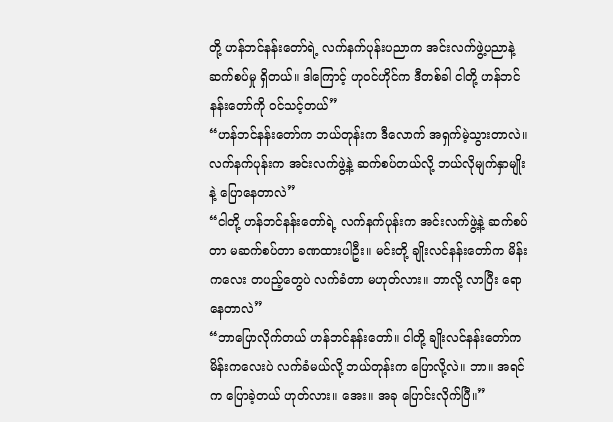တို့ ဟန်ဘင်နန်းတော်ရဲ့ လက်နက်ပုန်းပညာက အင်းလက်ဖွဲ့ပညာနဲ့ ဆက်စပ်မှု ရှိတယ်။ ဒါကြောင့် ဟုဝင်ဟိုင်က ဒီတစ်ခါ ငါတို့ ဟန်ဘင်နန်းတော်ကို ဝင်သင့်တယ်”
“ဟန်ဘင်နန်းတော်က ဘယ်တုန်းက ဒီလောက် အရှက်မဲ့သွားတာလဲ။ လက်နက်ပုန်းက အင်းလက်ဖွဲ့နဲ့ ဆက်စပ်တယ်လို့ ဘယ်လိုမျက်နှာမျိုးနဲ့ ပြောနေတာလဲ”
“ငါတို့ ဟန်ဘင်နန်းတော်ရဲ့ လက်နက်ပုန်းက အင်းလက်ဖွဲ့နဲ့ ဆက်စပ်တာ မဆက်စပ်တာ ခဏထားပါဦး။ မင်းတို့ ချိုးလင်နန်းတော်က မိန်းကလေး တပည့်တွေပဲ လက်ခံတာ မဟုတ်လား။ ဘာလို့ လာပြီး ရောနေတာလဲ”
“ဘာပြောလိုက်တယ် ဟန်ဘင်နန်းတော်။ ငါတို့ ချိုးလင်နန်းတော်က မိန်းကလေးပဲ လက်ခံမယ်လို့ ဘယ်တုန်းက ပြောလို့လဲ။ ဘာ။ အရင်က ပြောခဲ့တယ် ဟုတ်လား။ အေး။ အခု ပြောင်းလိုက်ပြီ။”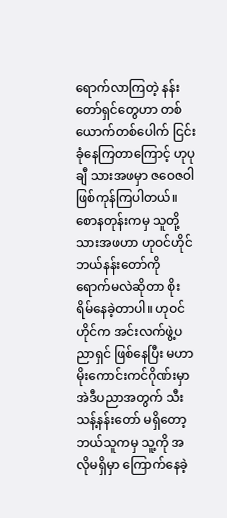ရောက်လာကြတဲ့ နန်းတော်ရှင်တွေဟာ တစ်ယောက်တစ်ပေါက် ငြင်းခုံနေကြတာကြောင့် ဟုပုချီ သားအဖမှာ ဇဝေဇဝါ ဖြစ်ကုန်ကြပါတယ်။
စောနတုန်းကမှ သူတို့သားအဖဟာ ဟုဝင်ဟိုင် ဘယ်နန်းတော်ကို ရောက်မလဲဆိုတာ စိုးရိမ်နေခဲ့တာပါ။ ဟုဝင်ဟိုင်က အင်းလက်ဖွဲ့ပညာရှင် ဖြစ်နေပြီး မဟာမိုးကောင်းကင်ဂိုဏ်းမှာ အဲဒီပညာအတွက် သီးသန့်နန်းတော် မရှိတော့ ဘယ်သူကမှ သူ့ကို အလိုမရှိမှာ ကြောက်နေခဲ့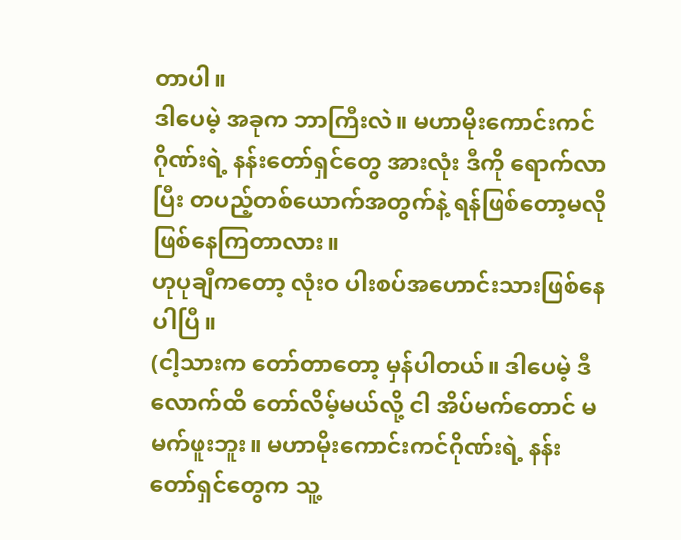တာပါ။
ဒါပေမဲ့ အခုက ဘာကြီးလဲ။ မဟာမိုးကောင်းကင်ဂိုဏ်းရဲ့ နန်းတော်ရှင်တွေ အားလုံး ဒီကို ရောက်လာပြီး တပည့်တစ်ယောက်အတွက်နဲ့ ရန်ဖြစ်တော့မလို ဖြစ်နေကြတာလား။
ဟုပုချီကတော့ လုံးဝ ပါးစပ်အဟောင်းသားဖြစ်နေပါပြီ။
(ငါ့သားက တော်တာတော့ မှန်ပါတယ်။ ဒါပေမဲ့ ဒီလောက်ထိ တော်လိမ့်မယ်လို့ ငါ အိပ်မက်တောင် မမက်ဖူးဘူး။ မဟာမိုးကောင်းကင်ဂိုဏ်းရဲ့ နန်းတော်ရှင်တွေက သူ့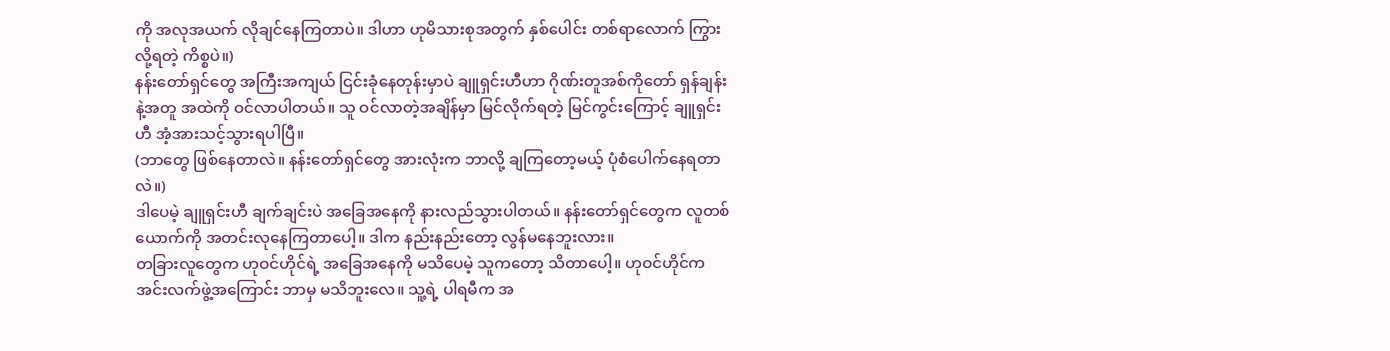ကို အလုအယက် လိုချင်နေကြတာပဲ။ ဒါဟာ ဟုမိသားစုအတွက် နှစ်ပေါင်း တစ်ရာလောက် ကြွားလို့ရတဲ့ ကိစ္စပဲ။)
နန်းတော်ရှင်တွေ အကြီးအကျယ် ငြင်းခုံနေတုန်းမှာပဲ ချူရှင်းဟီဟာ ဂိုဏ်းတူအစ်ကိုတော် ရှန်ချန်းနဲ့အတူ အထဲကို ဝင်လာပါတယ်။ သူ ဝင်လာတဲ့အချိန်မှာ မြင်လိုက်ရတဲ့ မြင်ကွင်းကြောင့် ချူရှင်းဟီ အံ့အားသင့်သွားရပါပြီ။
(ဘာတွေ ဖြစ်နေတာလဲ။ နန်းတော်ရှင်တွေ အားလုံးက ဘာလို့ ချကြတော့မယ့် ပုံစံပေါက်နေရတာလဲ။)
ဒါပေမဲ့ ချူရှင်းဟီ ချက်ချင်းပဲ အခြေအနေကို နားလည်သွားပါတယ်။ နန်းတော်ရှင်တွေက လူတစ်ယောက်ကို အတင်းလုနေကြတာပေါ့။ ဒါက နည်းနည်းတော့ လွန်မနေဘူးလား။
တခြားလူတွေက ဟုဝင်ဟိုင်ရဲ့ အခြေအနေကို မသိပေမဲ့ သူကတော့ သိတာပေါ့။ ဟုဝင်ဟိုင်က အင်းလက်ဖွဲ့အကြောင်း ဘာမှ မသိဘူးလေ။ သူ့ရဲ့ ပါရမီက အ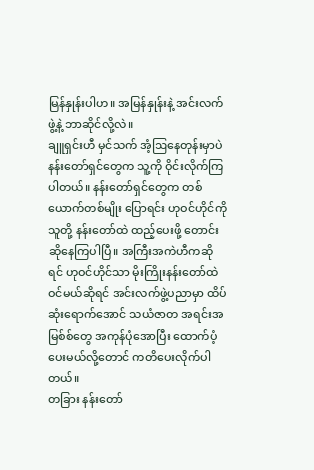မြန်နှုန်းပါဟ။ အမြန်နှုန်းနဲ့ အင်းလက်ဖွဲ့နဲ့ ဘာဆိုင်လို့လဲ။
ချူရှင်းဟီ မှင်သက် အံ့ဩနေတုန်းမှာပဲ နန်းတော်ရှင်တွေက သူ့ကို ဝိုင်းလိုက်ကြပါတယ်။ နန်းတော်ရှင်တွေက တစ်ယောက်တစ်မျိုး ပြောရင်း ဟုဝင်ဟိုင်ကို သူတို့ နန်းတော်ထဲ ထည့်ပေးဖို့ တောင်းဆိုနေကြပါပြီ။ အကြီးအကဲဟီကဆိုရင် ဟုဝင်ဟိုင်သာ မိုးကြိုးနန်းတော်ထဲ ဝင်မယ်ဆိုရင် အင်းလက်ဖွဲ့ပညာမှာ ထိပ်ဆုံးရောက်အောင် သယံဇာတ အရင်းအမြစ်စ်တွေ အကုန်ပုံအောပြီး ထောက်ပံ့ပေးမယ်လို့တောင် ကတိပေးလိုက်ပါတယ်။
တခြား နန်းတော်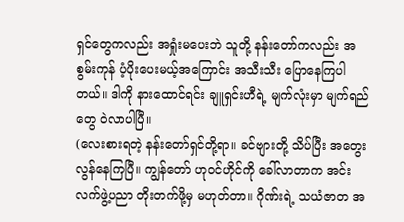ရှင်တွေကလည်း အရှုံးမပေးဘဲ သူတို့ နန်းတော်ကလည်း အစွမ်းကုန် ပံ့ပိုးပေးမယ့်အကြောင်း အသီးသီး ပြောနေကြပါတယ်။ ဒါကို နားထောင်ရင်း ချူရှင်းဟီရဲ့ မျက်လုံးမှာ မျက်ရည်တွေ ဝဲလာပါပြီ။
(လေးစားရတဲ့ နန်းတော်ရှင်တို့ရာ။ ခင်ဗျားတို့ သိပ်ပြီး အတွေးလွန်နေကြပြီ။ ကျွန်တော် ဟုဝင်ဟိုင်ကို ခေါ်လာတာက အင်းလက်ဖွဲ့ပညာ တိုးတက်ဖို့မှ မဟုတ်တာ။ ဂိုဏ်းရဲ့ သယံဇာတ အ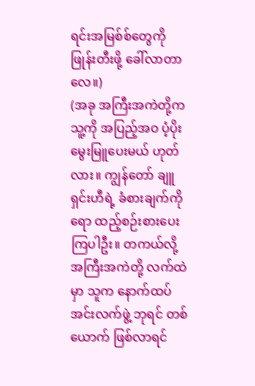ရင်းအမြစ်စ်တွေကို ဖြုန်းတီးဖို့ ခေါ်လာတာလေ။)
(အခု အကြီးအကဲတို့က သူ့ကို အပြည့်အဝ ပံ့ပိုးမွေးမြူပေးမယ် ဟုတ်လား။ ကျွန်တော် ချူရှင်းဟီရဲ့ ခံစားချက်ကိုရော ထည့်စဉ်းစားပေးကြပါဦး။ တကယ်လို့အကြီးအကဲတို့ လက်ထဲမှာ သူက နောက်ထပ် အင်းလက်ဖွဲ့ ဘုရင် တစ်ယောက် ဖြစ်လာရင်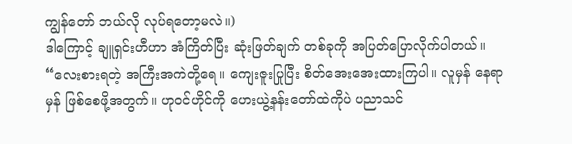ကျွန်တော် ဘယ်လို လုပ်ရတော့မလဲ။)
ဒါကြောင့် ချူရှင်းဟီဟာ အံကြိတ်ပြီး ဆုံးဖြတ်ချက် တစ်ခုကို အပြတ်ပြောလိုက်ပါတယ်။
“လေးစားရတဲ့ အကြီးအကဲတို့ရေ။ ကျေးဇူးပြုပြီး စိတ်အေးအေးထားကြပါ။ လူမှန် နေရာမှန် ဖြစ်စေဖို့အတွက်။ ဟုဝင်ဟိုင်ကို ဟေးယွဲ့နန်းတော်ထဲကိုပဲ ပညာသင်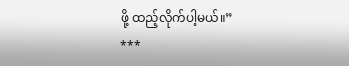ဖို့ ထည့်လိုက်ပါ့မယ်။”
***